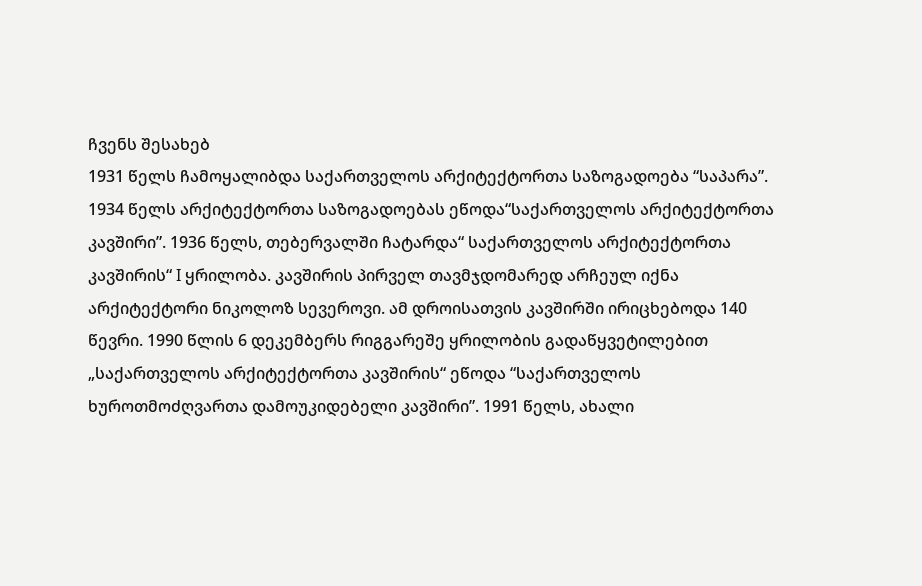ჩვენს შესახებ
1931 წელს ჩამოყალიბდა საქართველოს არქიტექტორთა საზოგადოება “საპარა”. 1934 წელს არქიტექტორთა საზოგადოებას ეწოდა“საქართველოს არქიტექტორთა კავშირი”. 1936 წელს, თებერვალში ჩატარდა“ საქართველოს არქიტექტორთა კავშირის“ I ყრილობა. კავშირის პირველ თავმჯდომარედ არჩეულ იქნა არქიტექტორი ნიკოლოზ სევეროვი. ამ დროისათვის კავშირში ირიცხებოდა 140 წევრი. 1990 წლის 6 დეკემბერს რიგგარეშე ყრილობის გადაწყვეტილებით „საქართველოს არქიტექტორთა კავშირის“ ეწოდა “საქართველოს ხუროთმოძღვართა დამოუკიდებელი კავშირი”. 1991 წელს, ახალი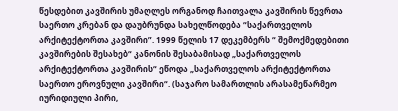წესდებით კავშირის უმაღლეს ორგანოდ ჩაითვალა კავშირის წევრთა საერთო კრებან და დაუბრუნდა სახელწოდება “საქართველოს არქიტექტორთა კავშირი”. 1999 წელის 17 დეკემბერს “ შემოქმედებითი კავშირების შესახებ“ კანონის შესაბამისად „საქართველოს არქიტექტორთა კავშირის“ ეწოდა „საქართველოს არქიტექტორთა საერთო ეროვნული კავშირი“. (საჯარო სამართლის არასამეწარმეო იურიდიული პირი,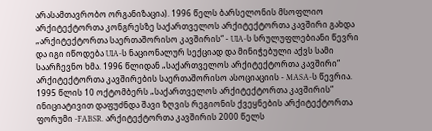არასამთავრობო ორგანიზაცია). 1996 წელს ბარსელონის მსოფლიო არქიტექტორთა კონგრესზე საქართველოს არქიტექტორთა კავშირი გახდა „არქიტექტორთა საერთაშორისო კავშირის“ - UIA-ს სრულუფლებიანი წევრი და იგი იწოდება UIA-ს ნაციონალურ სექციად და მინიჭებული აქვს სამი საარჩევნო ხმა. 1996 წლიდან „საქართველოს არქიტექტორთა კავშირი“ არქიტექტორთა კავშირების საერთაშორისო ასოციაციის - MASA-ს წევრია. 1995 წლის 10 ოქტომბერს „საქართველოს არქიტექტორთა კავშირის“ ინიციატივით დაფუძნდა შავი ზღვის რეგიონის ქვეყნების არქიტექტორთა ფორუმი -FABSR. არქიტექტორთა კავშირის 2000 წელს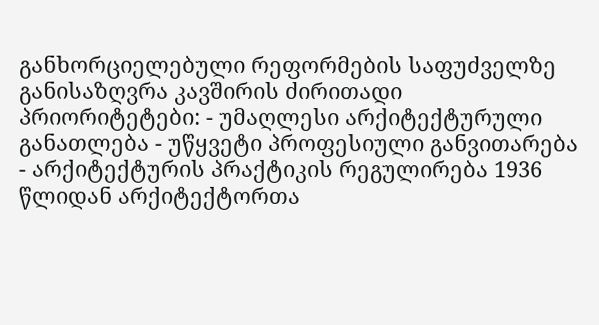განხორციელებული რეფორმების საფუძველზე განისაზღვრა კავშირის ძირითადი პრიორიტეტები: - უმაღლესი არქიტექტურული განათლება - უწყვეტი პროფესიული განვითარება - არქიტექტურის პრაქტიკის რეგულირება 1936 წლიდან არქიტექტორთა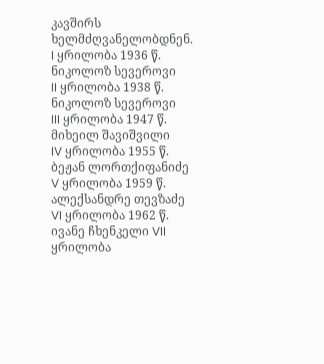კავშირს ხელმძღვანელობდნენ. I ყრილობა 1936 წ. ნიკოლოზ სევეროვი
II ყრილობა 1938 წ. ნიკოლოზ სევეროვი
III ყრილობა 1947 წ. მიხეილ შავიშვილი
IV ყრილობა 1955 წ. ბეჟან ლორთქიფანიძე
V ყრილობა 1959 წ. ალექსანდრე თევზაძე
VI ყრილობა 1962 წ. ივანე ჩხენკელი VII ყრილობა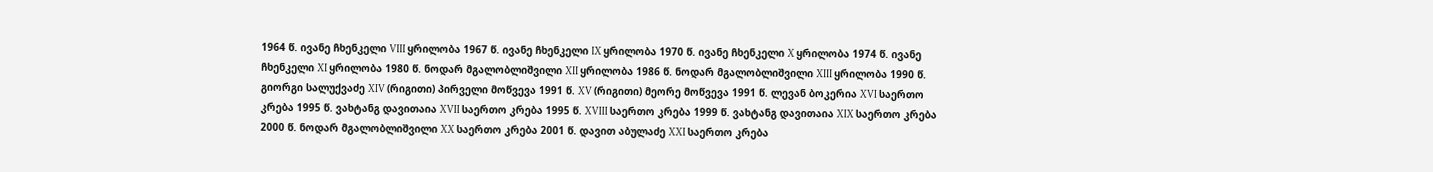1964 წ. ივანე ჩხენკელი VIII ყრილობა 1967 წ. ივანე ჩხენკელი IX ყრილობა 1970 წ. ივანე ჩხენკელი X ყრილობა 1974 წ. ივანე ჩხენკელი XI ყრილობა 1980 წ. ნოდარ მგალობლიშვილი XII ყრილობა 1986 წ. ნოდარ მგალობლიშვილი XIII ყრილობა 1990 წ. გიორგი სალუქვაძე XIV (რიგითი) პირველი მოწვევა 1991 წ. XV (რიგითი) მეორე მოწვევა 1991 წ. ლევან ბოკერია XVI საერთო კრება 1995 წ. ვახტანგ დავითაია XVII საერთო კრება 1995 წ. XVIII საერთო კრება 1999 წ. ვახტანგ დავითაია XIX საერთო კრება 2000 წ. ნოდარ მგალობლიშვილი XX საერთო კრება 2001 წ. დავით აბულაძე XXI საერთო კრება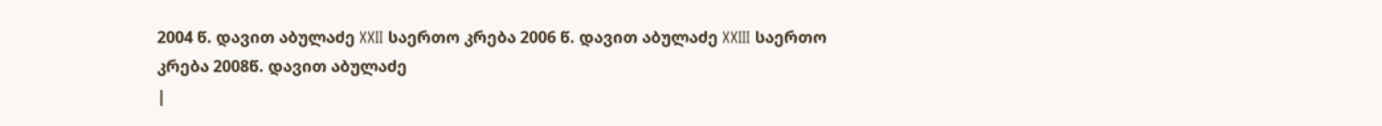2004 წ. დავით აბულაძე XXII საერთო კრება 2006 წ. დავით აბულაძე XXIII საერთო კრება 2008წ. დავით აბულაძე
|